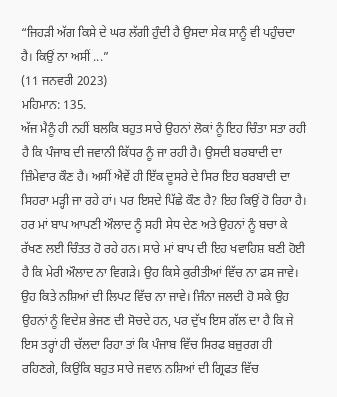“ਜਿਹੜੀ ਅੱਗ ਕਿਸੇ ਦੇ ਘਰ ਲੱਗੀ ਹੁੰਦੀ ਹੈ ਉਸਦਾ ਸੇਕ ਸਾਨੂੰ ਵੀ ਪਹੁੰਚਦਾ ਹੈ। ਕਿਉਂ ਨਾ ਅਸੀਂ ...”
(11 ਜਨਵਰੀ 2023)
ਮਹਿਮਾਨ: 135.
ਅੱਜ ਮੈਨੂੰ ਹੀ ਨਹੀਂ ਬਲਕਿ ਬਹੁਤ ਸਾਰੇ ਉਹਨਾਂ ਲੋਕਾਂ ਨੂੰ ਇਹ ਚਿੰਤਾ ਸਤਾ ਰਹੀ ਹੈ ਕਿ ਪੰਜਾਬ ਦੀ ਜਵਾਨੀ ਕਿੱਧਰ ਨੂੰ ਜਾ ਰਹੀ ਹੈ। ਉਸਦੀ ਬਰਬਾਦੀ ਦਾ ਜ਼ਿੰਮੇਵਾਰ ਕੌਣ ਹੈ। ਅਸੀਂ ਐਵੇਂ ਹੀ ਇੱਕ ਦੂਸਰੇ ਦੇ ਸਿਰ ਇਹ ਬਰਬਾਦੀ ਦਾ ਸਿਹਰਾ ਮੜ੍ਹੀ ਜਾ ਰਹੇ ਹਾਂ। ਪਰ ਇਸਦੇ ਪਿੱਛੇ ਕੌਣ ਹੈ? ਇਹ ਕਿਉਂ ਹੋ ਰਿਹਾ ਹੈ। ਹਰ ਮਾਂ ਬਾਪ ਆਪਣੀ ਔਲਾਦ ਨੂੰ ਸਹੀ ਸੇਧ ਦੇਣ ਅਤੇ ਉਹਨਾਂ ਨੂੰ ਬਚਾ ਕੇ ਰੱਖਣ ਲਈ ਚਿੰਤਤ ਹੋ ਰਹੇ ਹਨ। ਸਾਰੇ ਮਾਂ ਬਾਪ ਦੀ ਇਹ ਖਵਾਹਿਸ਼ ਬਣੀ ਹੋਈ ਹੈ ਕਿ ਮੇਰੀ ਔਲਾਦ ਨਾ ਵਿਗੜੇ। ਉਹ ਕਿਸੇ ਕੁਰੀਤੀਆਂ ਵਿੱਚ ਨਾ ਫਸ ਜਾਵੇ। ਉਹ ਕਿਤੇ ਨਸ਼ਿਆਂ ਦੀ ਲਿਪਟ ਵਿੱਚ ਨਾ ਜਾਵੇ। ਜਿੰਨਾ ਜਲਦੀ ਹੋ ਸਕੇ ਉਹ ਉਹਨਾਂ ਨੂੰ ਵਿਦੇਸ਼ ਭੇਜਣ ਦੀ ਸੋਚਦੇ ਹਨ, ਪਰ ਦੁੱਖ ਇਸ ਗੱਲ ਦਾ ਹੈ ਕਿ ਜੇ ਇਸ ਤਰ੍ਹਾਂ ਹੀ ਚੱਲਦਾ ਰਿਹਾ ਤਾਂ ਕਿ ਪੰਜਾਬ ਵਿੱਚ ਸਿਰਫ ਬਜ਼ੁਰਗ ਹੀ ਰਹਿਣਗੇ, ਕਿਉਂਕਿ ਬਹੁਤ ਸਾਰੇ ਜਵਾਨ ਨਸ਼ਿਆਂ ਦੀ ਗ੍ਰਿਫਤ ਵਿੱਚ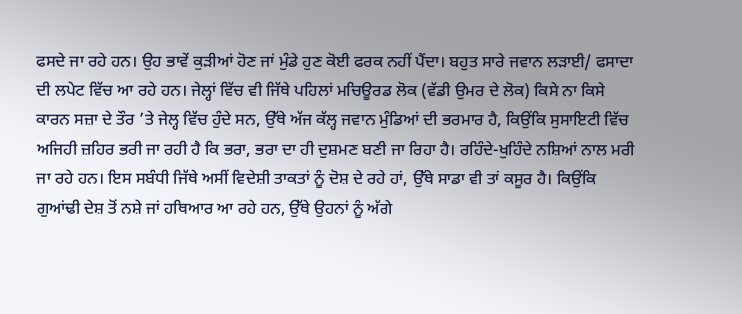ਫਸਦੇ ਜਾ ਰਹੇ ਹਨ। ਉਹ ਭਾਵੇਂ ਕੁੜੀਆਂ ਹੋਣ ਜਾਂ ਮੁੰਡੇ ਹੁਣ ਕੋਈ ਫਰਕ ਨਹੀਂ ਪੈਂਦਾ। ਬਹੁਤ ਸਾਰੇ ਜਵਾਨ ਲੜਾਈ/ ਫਸਾਦਾ ਦੀ ਲਪੇਟ ਵਿੱਚ ਆ ਰਹੇ ਹਨ। ਜੇਲ੍ਹਾਂ ਵਿੱਚ ਵੀ ਜਿੱਥੇ ਪਹਿਲਾਂ ਮਚਿਊਰਡ ਲੋਕ (ਵੱਡੀ ਉਮਰ ਦੇ ਲੋਕ) ਕਿਸੇ ਨਾ ਕਿਸੇ ਕਾਰਨ ਸਜ਼ਾ ਦੇ ਤੌਰ ’ਤੇ ਜੇਲ੍ਹ ਵਿੱਚ ਹੁੰਦੇ ਸਨ, ਉੱਥੇ ਅੱਜ ਕੱਲ੍ਹ ਜਵਾਨ ਮੁੰਡਿਆਂ ਦੀ ਭਰਮਾਰ ਹੈ, ਕਿਉਂਕਿ ਸੁਸਾਇਟੀ ਵਿੱਚ ਅਜਿਹੀ ਜ਼ਹਿਰ ਭਰੀ ਜਾ ਰਹੀ ਹੈ ਕਿ ਭਰਾ, ਭਰਾ ਦਾ ਹੀ ਦੁਸ਼ਮਣ ਬਣੀ ਜਾ ਰਿਹਾ ਹੈ। ਰਹਿੰਦੇ-ਖੁਹਿੰਦੇ ਨਸ਼ਿਆਂ ਨਾਲ ਮਰੀ ਜਾ ਰਹੇ ਹਨ। ਇਸ ਸਬੰਧੀ ਜਿੱਥੇ ਅਸੀਂ ਵਿਦੇਸ਼ੀ ਤਾਕਤਾਂ ਨੂੰ ਦੋਸ਼ ਦੇ ਰਹੇ ਹਾਂ, ਉੱਥੇ ਸਾਡਾ ਵੀ ਤਾਂ ਕਸੂਰ ਹੈ। ਕਿਉਂਕਿ ਗੁਆਂਢੀ ਦੇਸ਼ ਤੋਂ ਨਸ਼ੇ ਜਾਂ ਹਥਿਆਰ ਆ ਰਹੇ ਹਨ, ਉੱਥੇ ਉਹਨਾਂ ਨੂੰ ਅੱਗੇ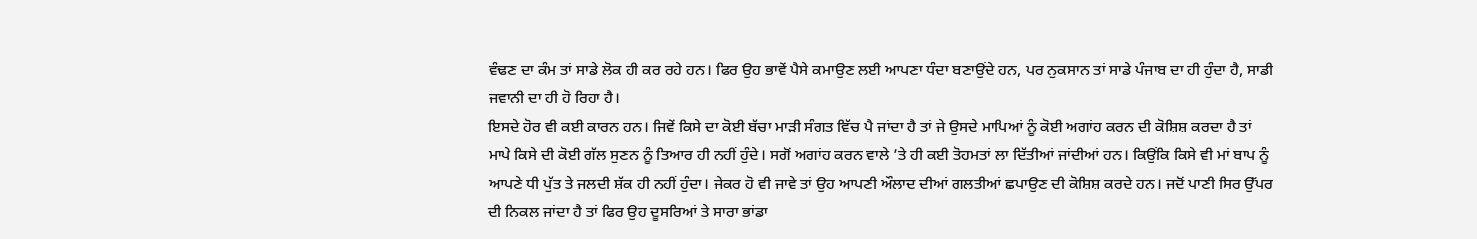ਵੰਢਣ ਦਾ ਕੰਮ ਤਾਂ ਸਾਡੇ ਲੋਕ ਹੀ ਕਰ ਰਹੇ ਹਨ। ਫਿਰ ਉਹ ਭਾਵੇਂ ਪੈਸੇ ਕਮਾਉਣ ਲਈ ਆਪਣਾ ਧੰਦਾ ਬਣਾਉਂਦੇ ਹਨ, ਪਰ ਨੁਕਸਾਨ ਤਾਂ ਸਾਡੇ ਪੰਜਾਬ ਦਾ ਹੀ ਹੁੰਦਾ ਹੈ, ਸਾਡੀ ਜਵਾਨੀ ਦਾ ਹੀ ਹੋ ਰਿਹਾ ਹੈ।
ਇਸਦੇ ਹੋਰ ਵੀ ਕਈ ਕਾਰਨ ਹਨ। ਜਿਵੇਂ ਕਿਸੇ ਦਾ ਕੋਈ ਬੱਚਾ ਮਾੜੀ ਸੰਗਤ ਵਿੱਚ ਪੈ ਜਾਂਦਾ ਹੈ ਤਾਂ ਜੇ ਉਸਦੇ ਮਾਪਿਆਂ ਨੂੰ ਕੋਈ ਅਗਾਂਹ ਕਰਨ ਦੀ ਕੋਸ਼ਿਸ਼ ਕਰਦਾ ਹੈ ਤਾਂ ਮਾਪੇ ਕਿਸੇ ਦੀ ਕੋਈ ਗੱਲ ਸੁਣਨ ਨੂੰ ਤਿਆਰ ਹੀ ਨਹੀਂ ਹੁੰਦੇ। ਸਗੋਂ ਅਗਾਂਹ ਕਰਨ ਵਾਲੇ ’ਤੇ ਹੀ ਕਈ ਤੋਹਮਤਾਂ ਲਾ ਦਿੱਤੀਆਂ ਜਾਂਦੀਆਂ ਹਨ। ਕਿਉਂਕਿ ਕਿਸੇ ਵੀ ਮਾਂ ਬਾਪ ਨੂੰ ਆਪਣੇ ਧੀ ਪੁੱਤ ਤੇ ਜਲਦੀ ਸ਼ੱਕ ਹੀ ਨਹੀਂ ਹੁੰਦਾ। ਜੇਕਰ ਹੋ ਵੀ ਜਾਵੇ ਤਾਂ ਉਹ ਆਪਣੀ ਔਲਾਦ ਦੀਆਂ ਗਲਤੀਆਂ ਛਪਾਉਣ ਦੀ ਕੋਸ਼ਿਸ਼ ਕਰਦੇ ਹਨ। ਜਦੋਂ ਪਾਣੀ ਸਿਰ ਉੱਪਰ ਦੀ ਨਿਕਲ ਜਾਂਦਾ ਹੈ ਤਾਂ ਫਿਰ ਉਹ ਦੂਸਰਿਆਂ ਤੇ ਸਾਰਾ ਭਾਂਡਾ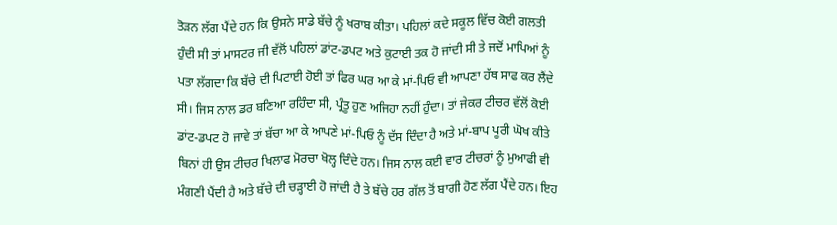ਤੋੜਨ ਲੱਗ ਪੈਂਦੇ ਹਨ ਕਿ ਉਸਨੇ ਸਾਡੇ ਬੱਚੇ ਨੂੰ ਖਰਾਬ ਕੀਤਾ। ਪਹਿਲਾਂ ਕਦੇ ਸਕੂਲ ਵਿੱਚ ਕੋਈ ਗਲਤੀ ਹੁੰਦੀ ਸੀ ਤਾਂ ਮਾਸਟਰ ਜੀ ਵੱਲੋਂ ਪਹਿਲਾਂ ਡਾਂਟ-ਡਪਟ ਅਤੇ ਕੁਟਾਈ ਤਕ ਹੋ ਜਾਂਦੀ ਸੀ ਤੇ ਜਦੋਂ ਮਾਪਿਆਂ ਨੂੰ ਪਤਾ ਲੱਗਦਾ ਕਿ ਬੱਚੇ ਦੀ ਪਿਟਾਈ ਹੋਈ ਤਾਂ ਫਿਰ ਘਰ ਆ ਕੇ ਮਾਂ-ਪਿਓ ਵੀ ਆਪਣਾ ਹੱਥ ਸਾਫ ਕਰ ਲੈਂਦੇ ਸੀ। ਜਿਸ ਨਾਲ ਡਰ ਬਣਿਆ ਰਹਿੰਦਾ ਸੀ, ਪ੍ਰੰਤੂ ਹੁਣ ਅਜਿਹਾ ਨਹੀਂ ਹੁੰਦਾ। ਤਾਂ ਜੇਕਰ ਟੀਚਰ ਵੱਲੋਂ ਕੋਈ ਡਾਂਟ-ਡਪਟ ਹੋ ਜਾਵੇ ਤਾਂ ਬੱਚਾ ਆ ਕੇ ਆਪਣੇ ਮਾਂ-ਪਿਓ ਨੂੰ ਦੱਸ ਦਿੰਦਾ ਹੈ ਅਤੇ ਮਾਂ-ਬਾਪ ਪੂਰੀ ਘੋਖ ਕੀਤੇ ਬਿਨਾਂ ਹੀ ਉਸ ਟੀਚਰ ਖਿਲਾਫ ਮੋਰਚਾ ਖੋਲ੍ਹ ਦਿੰਦੇ ਹਨ। ਜਿਸ ਨਾਲ ਕਈ ਵਾਰ ਟੀਚਰਾਂ ਨੂੰ ਮੁਆਫੀ ਵੀ ਮੰਗਣੀ ਪੈਂਦੀ ਹੈ ਅਤੇ ਬੱਚੇ ਦੀ ਚੜ੍ਹਾਈ ਹੋ ਜਾਂਦੀ ਹੈ ਤੇ ਬੱਚੇ ਹਰ ਗੱਲ ਤੋਂ ਬਾਗੀ ਹੋਣ ਲੱਗ ਪੈਂਦੇ ਹਨ। ਇਹ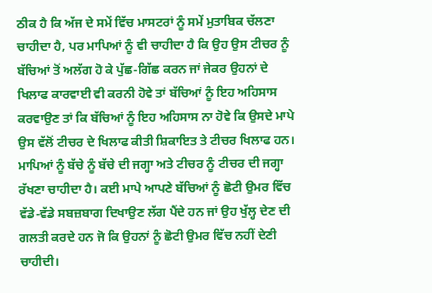ਠੀਕ ਹੈ ਕਿ ਅੱਜ ਦੇ ਸਮੇਂ ਵਿੱਚ ਮਾਸਟਰਾਂ ਨੂੰ ਸਮੇਂ ਮੁਤਾਬਿਕ ਚੱਲਣਾ ਚਾਹੀਦਾ ਹੈ, ਪਰ ਮਾਪਿਆਂ ਨੂੰ ਵੀ ਚਾਹੀਦਾ ਹੈ ਕਿ ਉਹ ਉਸ ਟੀਚਰ ਨੂੰ ਬੱਚਿਆਂ ਤੋਂ ਅਲੱਗ ਹੋ ਕੇ ਪੁੱਛ-ਗਿੱਛ ਕਰਨ ਜਾਂ ਜੇਕਰ ਉਹਨਾਂ ਦੇ ਖਿਲਾਫ ਕਾਰਵਾਈ ਵੀ ਕਰਨੀ ਹੋਵੇ ਤਾਂ ਬੱਚਿਆਂ ਨੂੰ ਇਹ ਅਹਿਸਾਸ ਕਰਵਾਉਣ ਤਾਂ ਕਿ ਬੱਚਿਆਂ ਨੂੰ ਇਹ ਅਹਿਸਾਸ ਨਾ ਹੋਵੇ ਕਿ ਉਸਦੇ ਮਾਪੇ ਉਸ ਵੱਲੋਂ ਟੀਚਰ ਦੇ ਖਿਲਾਫ ਕੀਤੀ ਸ਼ਿਕਾਇਤ ਤੇ ਟੀਚਰ ਖਿਲਾਫ ਹਨ। ਮਾਪਿਆਂ ਨੂੰ ਬੱਚੇ ਨੂੰ ਬੱਚੇ ਦੀ ਜਗ੍ਹਾ ਅਤੇ ਟੀਚਰ ਨੂੰ ਟੀਚਰ ਦੀ ਜਗ੍ਹਾ ਰੱਖਣਾ ਚਾਹੀਦਾ ਹੈ। ਕਈ ਮਾਪੇ ਆਪਣੇ ਬੱਚਿਆਂ ਨੂੰ ਛੋਟੀ ਉਮਰ ਵਿੱਚ ਵੱਡੇ-ਵੱਡੇ ਸਬਜ਼ਬਾਗ ਦਿਖਾਉਣ ਲੱਗ ਪੈਂਦੇ ਹਨ ਜਾਂ ਉਹ ਖੁੱਲ੍ਹ ਦੇਣ ਦੀ ਗਲਤੀ ਕਰਦੇ ਹਨ ਜੋ ਕਿ ਉਹਨਾਂ ਨੂੰ ਛੋਟੀ ਉਮਰ ਵਿੱਚ ਨਹੀਂ ਦੇਣੀ ਚਾਹੀਦੀ।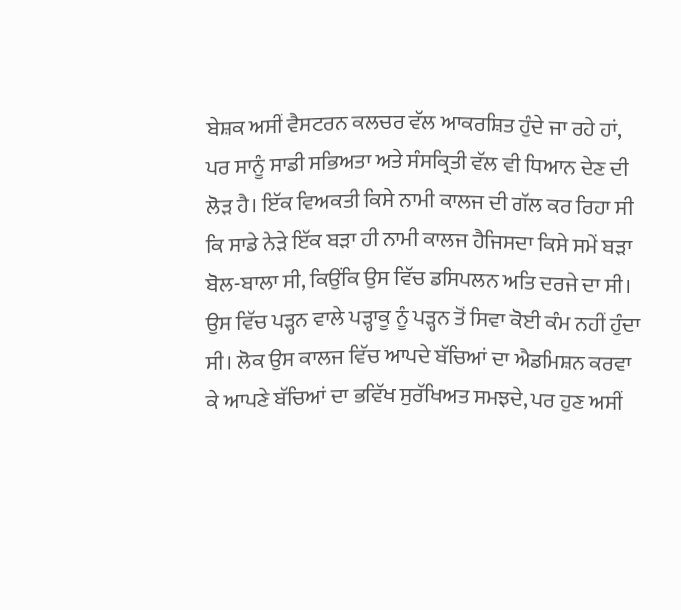ਬੇਸ਼ਕ ਅਸੀਂ ਵੈਸਟਰਨ ਕਲਚਰ ਵੱਲ ਆਕਰਸ਼ਿਤ ਹੁੰਦੇ ਜਾ ਰਹੇ ਹਾਂ, ਪਰ ਸਾਨੂੰ ਸਾਡੀ ਸਭਿਅਤਾ ਅਤੇ ਸੰਸਕ੍ਰਿਤੀ ਵੱਲ ਵੀ ਧਿਆਨ ਦੇਣ ਦੀ ਲੋੜ ਹੈ। ਇੱਕ ਵਿਅਕਤੀ ਕਿਸੇ ਨਾਮੀ ਕਾਲਜ ਦੀ ਗੱਲ ਕਰ ਰਿਹਾ ਸੀ ਕਿ ਸਾਡੇ ਨੇੜੇ ਇੱਕ ਬੜਾ ਹੀ ਨਾਮੀ ਕਾਲਜ ਹੈਜਿਸਦਾ ਕਿਸੇ ਸਮੇਂ ਬੜਾ ਬੋਲ-ਬਾਲਾ ਸੀ, ਕਿਉਂਕਿ ਉਸ ਵਿੱਚ ਡਸਿਪਲਨ ਅਤਿ ਦਰਜੇ ਦਾ ਸੀ। ਉਸ ਵਿੱਚ ਪੜ੍ਹਨ ਵਾਲੇ ਪੜ੍ਹਾਕੂ ਨੂੰ ਪੜ੍ਹਨ ਤੋਂ ਸਿਵਾ ਕੋਈ ਕੰਮ ਨਹੀਂ ਹੁੰਦਾ ਸੀ। ਲੋਕ ਉਸ ਕਾਲਜ ਵਿੱਚ ਆਪਦੇ ਬੱਚਿਆਂ ਦਾ ਐਡਮਿਸ਼ਨ ਕਰਵਾ ਕੇ ਆਪਣੇ ਬੱਚਿਆਂ ਦਾ ਭਵਿੱਖ ਸੁਰੱਖਿਅਤ ਸਮਝਦੇ, ਪਰ ਹੁਣ ਅਸੀਂ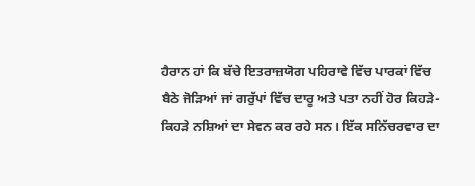ਹੈਰਾਨ ਹਾਂ ਕਿ ਬੱਚੇ ਇਤਰਾਜ਼ਯੋਗ ਪਹਿਰਾਵੇ ਵਿੱਚ ਪਾਰਕਾਂ ਵਿੱਚ ਬੈਠੇ ਜੋੜਿਆਂ ਜਾਂ ਗਰੁੱਪਾਂ ਵਿੱਚ ਦਾਰੂ ਅਤੇ ਪਤਾ ਨਹੀਂ ਹੋਰ ਕਿਹੜੇ-ਕਿਹੜੇ ਨਸ਼ਿਆਂ ਦਾ ਸੇਵਨ ਕਰ ਰਹੇ ਸਨ। ਇੱਕ ਸਨਿੱਚਰਵਾਰ ਦਾ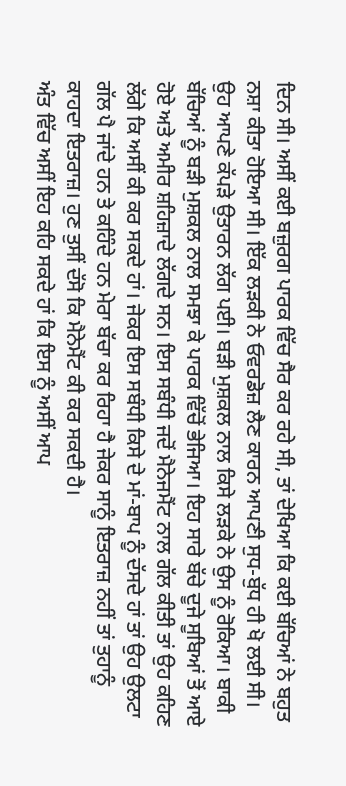ਦਿਨ ਸੀ। ਅਸੀਂ ਕਈ ਬਜ਼ੁਰਗ ਪਾਰਕ ਵਿੱਚ ਸੈਰ ਕਰ ਰਹੇ ਸੀ, ਤਾਂ ਦੇਖਿਆ ਕਿ ਕਈ ਬੱਚਿਆਂ ਨੇ ਬਹੁਤ ਨਸ਼ਾ ਕੀਤਾ ਹੋਇਆ ਸੀ। ਇੱਕ ਲੜਕੀ ਨੇ ਓਵਰਡੋਜ਼ ਲੈਣ ਕਾਰਨ ਆਪਣੀ ਸੁਧ-ਬੁੱਧ ਹੀ ਖੋ ਲਈ ਸੀ। ਉਹ ਆਪਣੇ ਕੱਪੜੇ ਉਤਾਰਨ ਲੱਗ ਪਈ। ਬੜੀ ਮੁਸ਼ਕਲ ਨਾਲ ਕਿਸੇ ਲੜਕੇ ਨੇ ਉਸ ਨੂੰ ਰੋਕਿਆ। ਬਾਕੀ ਬੱਚਿਆਂ ਨੂੰ ਬੜੀ ਮੁਸ਼ਕਲ ਨਾਲ ਸਮਝਾ ਕੇ ਪਾਰਕ ਵਿੱਚੋਂ ਭੇਜਿਆ। ਇਹ ਸਾਰੇ ਬੱਚੇ ਦੂਜੇ ਸੂਬਿਆਂ ਤੋਂ ਆਏ ਹੋਏ ਅਤੇ ਅਮੀਰ ਸ਼ਹਿਜ਼ਾਦੇ ਲੱਗਦੇ ਸਨ। ਇਸ ਸਬੰਧੀ ਜਦੋਂ ਮੈਨੇਜਮੈਂਟ ਨਾਲ ਗੱਲ ਕੀਤੀ ਤਾਂ ਉਹ ਕਹਿਣ ਲੱਗੇ ਕਿ ਅਸੀਂ ਕੀ ਕਰ ਸਕਦੇ ਹਾਂ। ਜੇਕਰ ਇਸ ਸਬੰਧੀ ਕਿਸੇ ਦੇ ਮਾਂ-ਬਾਪ ਨੂੰ ਦੱਸਦੇ ਹਾਂ ਤਾਂ ਉਹ ਉਲਟਾ ਗੱਲ ਪੈ ਜਾਂਦੇ ਹਨ ਤੇ ਕਹਿੰਦੇ ਹਨ ਮੇਰਾ ਬੱਚਾ ਕਰ ਰਿਹਾ ਹੈ ਜੇਕਰ ਸਾਨੂੰ ਇਤਰਾਜ਼ ਨਹੀਂ ਤਾਂ ਤੁਹਾਨੂੰ ਕਾਹਦਾ ਇਤਰਾਜ਼। ਹੁਣ ਤੁਸੀਂ ਦੱਸੋ ਕਿ ਮੈਨੇਮੈਂਟ ਕੀ ਕਰ ਸਕਦੀ ਹੈ।
ਅੰਤ ਵਿੱਚ ਅਸੀਂ ਇਹ ਕਹਿ ਸਕਦੇ ਹਾਂ ਕਿ ਇਸ ਨੂੰ ਅਸੀਂ ਆਪ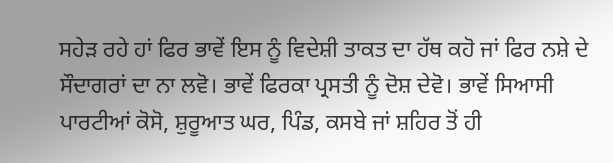ਸਹੇੜ ਰਹੇ ਹਾਂ ਫਿਰ ਭਾਵੇਂ ਇਸ ਨੂੰ ਵਿਦੇਸ਼ੀ ਤਾਕਤ ਦਾ ਹੱਥ ਕਹੋ ਜਾਂ ਫਿਰ ਨਸ਼ੇ ਦੇ ਸੌਦਾਗਰਾਂ ਦਾ ਨਾ ਲਵੋ। ਭਾਵੇਂ ਫਿਰਕਾ ਪ੍ਰਸਤੀ ਨੂੰ ਦੋਸ਼ ਦੇਵੋ। ਭਾਵੇਂ ਸਿਆਸੀ ਪਾਰਟੀਆਂ ਕੋਸੋ, ਸ਼ੁਰੂਆਤ ਘਰ, ਪਿੰਡ, ਕਸਬੇ ਜਾਂ ਸ਼ਹਿਰ ਤੋਂ ਹੀ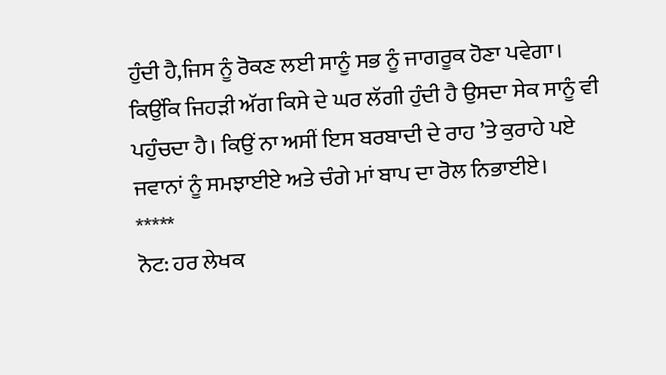ਹੁੰਦੀ ਹੈ,ਜਿਸ ਨੂੰ ਰੋਕਣ ਲਈ ਸਾਨੂੰ ਸਭ ਨੂੰ ਜਾਗਰੂਕ ਹੋਣਾ ਪਵੇਗਾ। ਕਿਉਂਕਿ ਜਿਹੜੀ ਅੱਗ ਕਿਸੇ ਦੇ ਘਰ ਲੱਗੀ ਹੁੰਦੀ ਹੈ ਉਸਦਾ ਸੇਕ ਸਾਨੂੰ ਵੀ ਪਹੁੰਚਦਾ ਹੈ। ਕਿਉਂ ਨਾ ਅਸੀਂ ਇਸ ਬਰਬਾਦੀ ਦੇ ਰਾਹ ’ਤੇ ਕੁਰਾਹੇ ਪਏ ਜਵਾਨਾਂ ਨੂੰ ਸਮਝਾਈਏ ਅਤੇ ਚੰਗੇ ਮਾਂ ਬਾਪ ਦਾ ਰੋਲ ਨਿਭਾਈਏ।
*****
ਨੋਟ: ਹਰ ਲੇਖਕ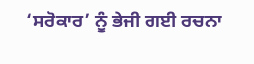‘ਸਰੋਕਾਰ’ ਨੂੰ ਭੇਜੀ ਗਈ ਰਚਨਾ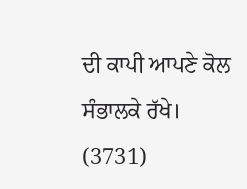ਦੀ ਕਾਪੀ ਆਪਣੇ ਕੋਲ ਸੰਭਾਲਕੇ ਰੱਖੇ।
(3731)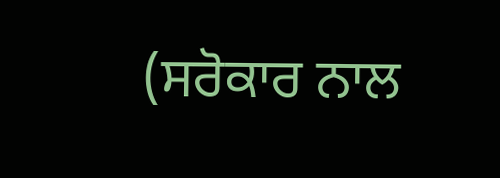(ਸਰੋਕਾਰ ਨਾਲ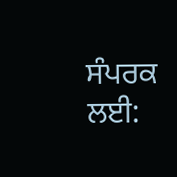ਸੰਪਰਕ ਲਈ: